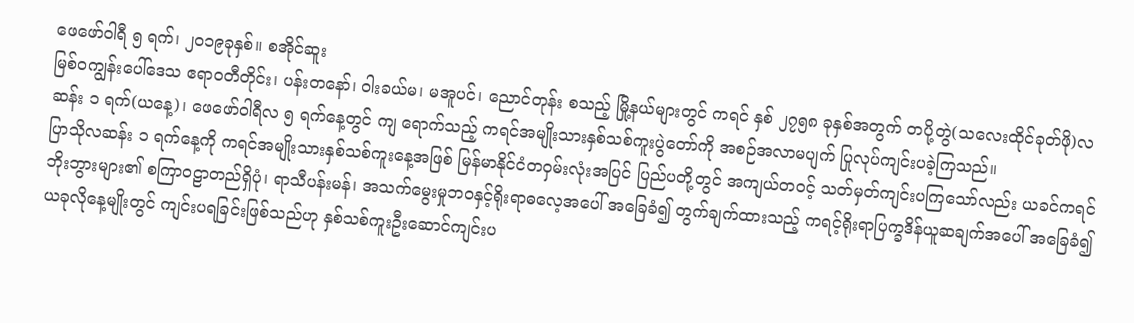ဖေဖော်ဝါရီ ၅ ရက်၊ ၂၀၁၉ခုနှစ်။ စအိုင်ဆူး
မြစ်ဝကျွန်းပေါ်ဒေသ ဧရာဝတီတိုင်း၊ ပန်းတနော်၊ ဝါးခယ်မ၊ မအူပင်၊ ညောင်တုန်း စသည့် မြို့နယ်များတွင် ကရင် နှစ် ၂၇၅၈ ခုနှစ်အတွက် တပို့တွဲ(သလေးထိုင်ခုတ်ဖို)လဆန်း ၁ ရက်(ယနေ့)၊ ဖေဖော်ဝါရီလ ၅ ရက်နေ့တွင် ကျ ရောက်သည့် ကရင်အမျိုးသားနှစ်သစ်ကူးပွဲတော်ကို အစဉ်အလာမပျက် ပြုလုပ်ကျင်းပခဲ့ကြသည်။
ပြာသိုလဆန်း ၁ ရက်နေ့ကို ကရင်အမျိုးသားနှစ်သစ်ကူးနေ့အဖြစ် မြန်မာနိုင်ငံတဝှမ်းလုံးအပြင် ပြည်ပတို့တွင် အကျယ်တဝင့် သတ်မှတ်ကျင်းပကြသော်လည်း ယခင်ကရင်ဘိုးဘွားများ၏ စကြာဝဠာတည်ရှိပုံ၊ ရာသီပန်းမန်၊ အသက်မွေးမှုဘဝနှင့်ရိုးရာဓလေ့အပေါ် အခြေခံ၍ တွက်ချက်ထားသည့် ကရင့်ရိုးရာပြက္ခဒိန်ယူဆချက်အပေါ် အခြေခံ၍ ယခုလိုနေ့မျိုးတွင် ကျင်းပရခြင်းဖြစ်သည်ဟု နှစ်သစ်ကူးဦးဆောင်ကျင်းပ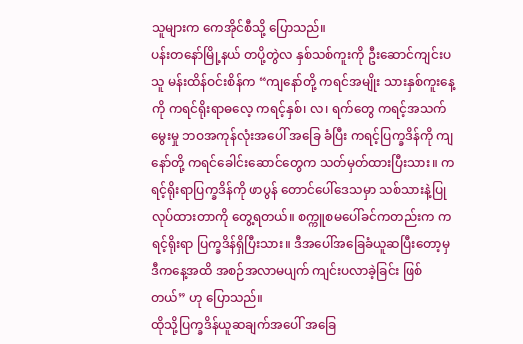သူများက ကေအိုင်စီသို့ ပြောသည်။
ပန်းတနော်မြို့နယ် တပို့တွဲလ နှစ်သစ်ကူးကို ဦးဆောင်ကျင်းပသူ မန်းထိန်ဝင်းစိန်က “ကျနော်တို့ ကရင်အမျိုး သားနှစ်ကူးနေ့ကို ကရင်ရိုးရာဓလေ့ ကရင့်နှစ်၊ လ၊ ရက်တွေ ကရင့်အသက်မွေးမှု ဘဝအကုန်လုံးအပေါ် အခြေ ခံပြီး ကရင့်ပြက္ခဒိန်ကို ကျနော်တို့ ကရင်ခေါင်းဆောင်တွေက သတ်မှတ်ထားပြီးသား။ ကရင့်ရိုးရာပြက္ခဒိန်ကို ဖာပွန် တောင်ပေါ်ဒေသမှာ သစ်သားနဲ့ပြုလုပ်ထားတာကို တွေ့ရတယ်။ စက္ကူစမပေါ်ခင်ကတည်းက ကရင့်ရိုးရာ ပြက္ခဒိန်ရှိပြီးသား။ ဒီအပေါ်အခြေခံယူဆပြီးတော့မှ ဒီကနေ့အထိ အစဉ်အလာမပျက် ကျင်းပလာခဲ့ခြင်း ဖြစ် တယ်” ဟု ပြောသည်။
ထိုသို့ပြက္ခဒိန်ယူဆချက်အပေါ် အခြေ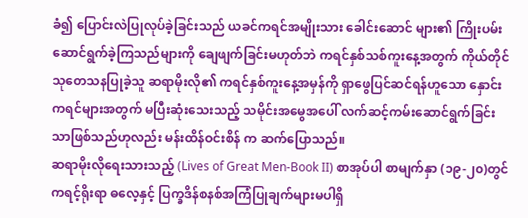ခံ၍ ပြောင်းလဲပြုလုပ်ခဲ့ခြင်းသည် ယခင်ကရင်အမျိုးသား ခေါင်းဆောင် များ၏ ကြိုးပမ်းဆောင်ရွက်ခဲ့ကြသည်များကို ချေဖျက်ခြင်းမဟုတ်ဘဲ ကရင်နှစ်သစ်ကူးနေ့အတွက် ကိုယ်တိုင် သုတေသနပြုခဲ့သူ ဆရာမိုးလို၏ ကရင်နှစ်ကူးနေ့အမှန်ကို ရှာဖွေပြင်ဆင်ရန်ဟူသော နှောင်းကရင်များအတွက် မပြီးဆုံးသေးသည့် သမိုင်းအမွေအပေါ် လက်ဆင့်ကမ်းဆောင်ရွက်ခြင်းသာဖြစ်သည်ဟုလည်း မန်းထိန်ဝင်းစိန် က ဆက်ပြောသည်။
ဆရာမိုးလိုရေးသားသည့် (Lives of Great Men-Book II) စာအုပ်ပါ စာမျက်နှာ (၁၉-၂၀)တွင် ကရင့်ရိုးရာ ဓလေ့နှင့် ပြက္ခဒိန်စနစ်အကြံပြုချက်များမပါရှိ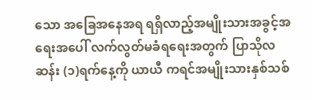သော အခြေအနေအရ ရရှိလာည့်အမျိုးသားအခွင့်အရေးအပေါ် လက်လွတ်မခံရရေးအတွက် ပြာသိုလဆန်း (၁)ရက်နေ့ကို ယာယီ ကရင်အမျိုးသားနှစ်သစ်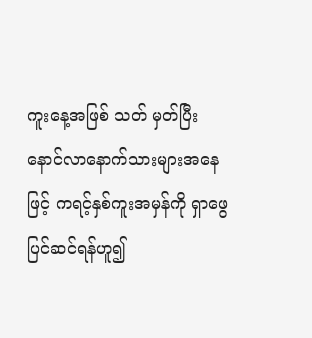ကူးနေ့အဖြစ် သတ် မှတ်ပြီး နောင်လာနောက်သားများအနေဖြင့် ကရင့်နှစ်ကူးအမှန်ကို ရှာဖွေပြင်ဆင်ရန်ဟူ၍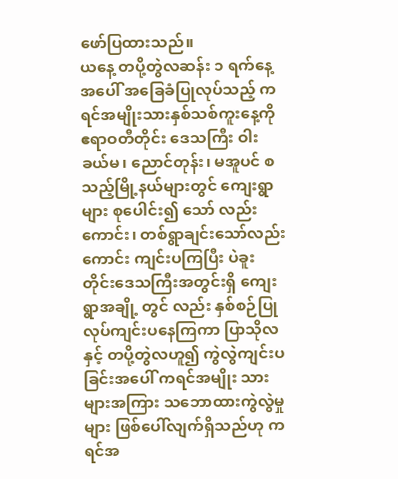ဖော်ပြထားသည်။
ယနေ့ တပို့တွဲလဆန်း ၁ ရက်နေ့အပေါ် အခြေခံပြုလုပ်သည့် ကရင်အမျိုးသားနှစ်သစ်ကူးနေ့ကို ဧရာဝတီတိုင်း ဒေသကြီး ဝါးခယ်မ၊ ညောင်တုန်း၊ မအူပင် စသည့်မြို့နယ်များတွင် ကျေးရွာများ စုပေါင်း၍ သော် လည်းကောင်း၊ တစ်ရွာချင်းသော်လည်းကောင်း ကျင်းပကြပြီး ပဲခူးတိုင်းဒေသကြီးအတွင်းရှိ ကျေးရွာအချို့ တွင် လည်း နှစ်စဉ်ပြုလုပ်ကျင်းပနေကြကာ ပြာသိုလနှင့် တပို့တွဲလဟူ၍ ကွဲလွဲကျင်းပခြင်းအပေါ် ကရင်အမျိုး သား များအကြား သဘောထားကွဲလွဲမှုများ ဖြစ်ပေါ်လျက်ရှိသည်ဟု ကရင်အ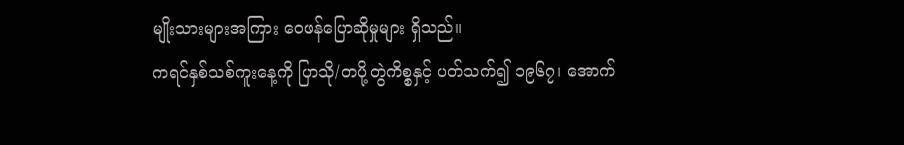မျိုးသားများအကြား ဝေဖန်ပြောဆိုမှုများ ရှိသည်။
ကရင်နှစ်သစ်ကူးနေ့ကို ပြာသို/တပို့တွဲကိစ္စနှင့် ပတ်သက်၍ ၁၉၆၇၊ အောက်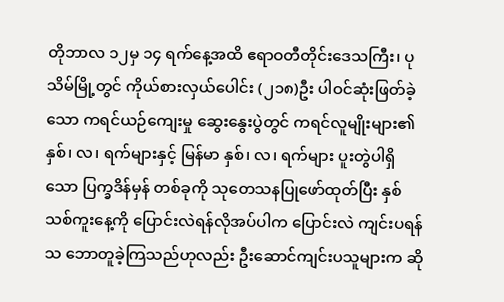တိုဘာလ ၁၂မှ ၁၄ ရက်နေ့အထိ ဧရာဝတီတိုင်းဒေသကြီး၊ ပုသိမ်မြို့တွင် ကိုယ်စားလှယ်ပေါင်း (၂၁၈)ဦး ပါဝင်ဆုံးဖြတ်ခဲ့သော ကရင်ယဉ်ကျေးမှု ဆွေးနွေးပွဲတွင် ကရင်လူမျိုးများ၏ နှစ်၊ လ၊ ရက်များနှင့် မြန်မာ နှစ်၊ လ၊ ရက်များ ပူးတွဲပါရှိသော ပြက္ခဒိန်မှန် တစ်ခုကို သုတေသနပြုဖော်ထုတ်ပြီး နှစ်သစ်ကူးနေ့ကို ပြောင်းလဲရန်လိုအပ်ပါက ပြောင်းလဲ ကျင်းပရန် သ ဘောတူခဲ့ကြသည်ဟုလည်း ဦးဆောင်ကျင်းပသူများက ဆို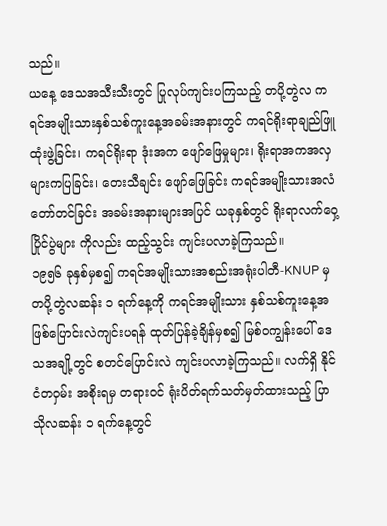သည်။
ယနေ့ ဒေသအသီးသီးတွင် ပြုလုပ်ကျင်းပကြသည့် တပို့တွဲလ ကရင်အမျိုးသားနှစ်သစ်ကူးနေ့အခမ်းအနားတွင် ကရင်ရိုးရာချည်ဖြူထုံးဖွဲ့ခြင်း၊ ကရင်ရိုးရာ ဒုံးအက ဖျော်ဖြေမှုများ၊ ရိုးရာအကအလှများကပြခြင်း၊ တေးသီချင်း ဖျော်ဖြေခြင်း ကရင်အမျိုးသားအလံတော်တင်ခြင်း အခမ်းအနားများအပြင် ယခုနှစ်တွင် ရိုးရာလက်ဝှေ့ပြိုင်ပွဲများ ကိုလည်း ထည့်သွင်း ကျင်းပလာခဲ့ကြသည်။
၁၉၅၆ ခုနှစ်မှစ၍ ကရင်အမျိုးသားအစည်းအရုံးပါတီ-KNUP မှ တပို့တွဲလဆန်း ၁ ရက်နေ့ကို ကရင်အမျိုးသား နှစ်သစ်ကူးနေ့အဖြစ်ပြောင်းလဲကျင်းပရန် ထုတ်ပြန်ခဲ့ချိန်မှစ၍ မြစ်ဝကျွန်းပေါ် ဒေသအချို့တွင် စတင်ပြောင်းလဲ ကျင်းပလာခဲ့ကြသည်။ လက်ရှိ နိုင်ငံတဝှမ်း အစိုးရမှ တရားဝင် ရုံးပိတ်ရက်သတ်မှတ်ထားသည့် ပြာသိုလဆန်း ၁ ရက်နေ့တွင်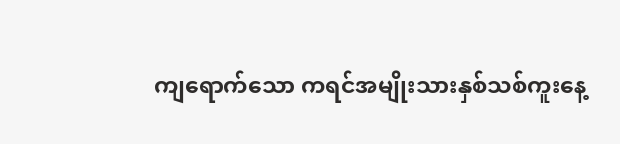ကျရောက်သော ကရင်အမျိုးသားနှစ်သစ်ကူးနေ့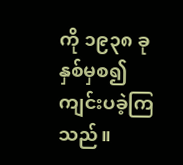ကို ၁၉၃၈ ခုနှစ်မှစ၍ ကျင်းပခဲ့ကြသည်။